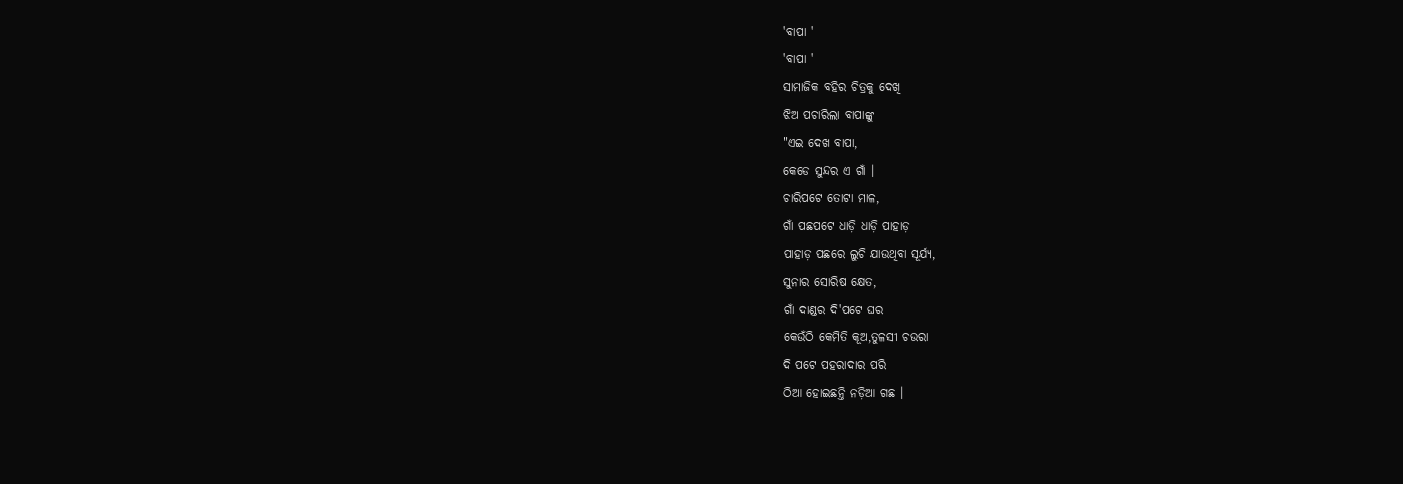'ବାପା '
'ବାପା '
ସାମାଜିକ ବହିର ଚିତ୍ରକୁ ଦେଖି
ଝିଅ ପଚାରିଲା ବାପାଙ୍କୁ
"ଏଇ ଦେଖ ବାପା,
କେଡେ ସୁନ୍ଦର ଏ ଗାଁ ।
ଚାରିପଟେ ତୋଟା ମାଳ,
ଗାଁ ପଛପଟେ ଧାଡ଼ି ଧାଡ଼ି ପାହାଡ଼
ପାହାଡ଼ ପଛରେ ଲୁଚି ଯାଉଥିବା ସୂର୍ଯ୍ୟ,
ସୁନାର ସୋରିଷ କ୍ଷେତ,
ଗାଁ ଦାଣ୍ଡର ଦି'ପଟେ ଘର
କେଉଁଠି କେମିତି କୂଅ,ତୁଳସୀ ଚଉରା
ଦି ପଟେ ପହରାଦାର ପରି
ଠିଆ ହୋଇଛନ୍ତି ନଡ଼ିଆ ଗଛ ।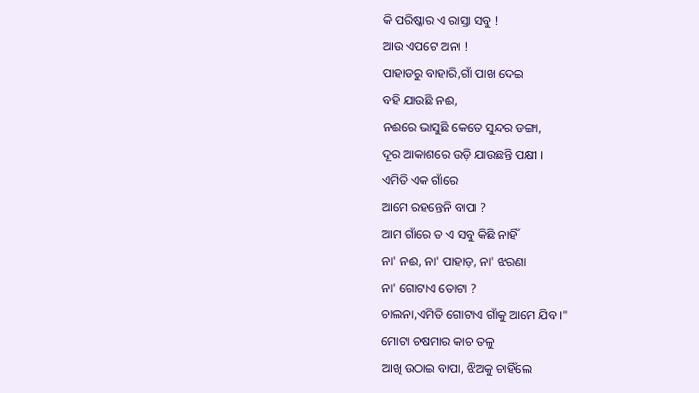କି ପରିଷ୍କାର ଏ ରାସ୍ତା ସବୁ !
ଆଉ ଏପଟେ ଅନା !
ପାହାଡରୁ ବାହାରି,ଗାଁ ପାଖ ଦେଇ
ବହି ଯାଉଛି ନଈ,
ନଈରେ ଭାସୁଛି କେତେ ସୁନ୍ଦର ଡଙ୍ଗା,
ଦୂର ଆକାଶରେ ଉଡ଼ି ଯାଉଛନ୍ତି ପକ୍ଷୀ ।
ଏମିତି ଏକ ଗାଁରେ
ଆମେ ରହନ୍ତେନି ବାପା ?
ଆମ ଗାଁରେ ତ ଏ ସବୁ କିଛି ନାହିଁ
ନା' ନଈ, ନା' ପାହାଡ଼, ନା' ଝରଣା
ନା' ଗୋଟାଏ ତୋଟା ?
ଚାଲନା,ଏମିତି ଗୋଟାଏ ଗାଁକୁ ଆମେ ଯିବ ।"
ମୋଟା ଚଷମାର କାଚ ତଳୁ
ଆଖି ଉଠାଇ ବାପା, ଝିଅକୁ ଚାହିଁଲେ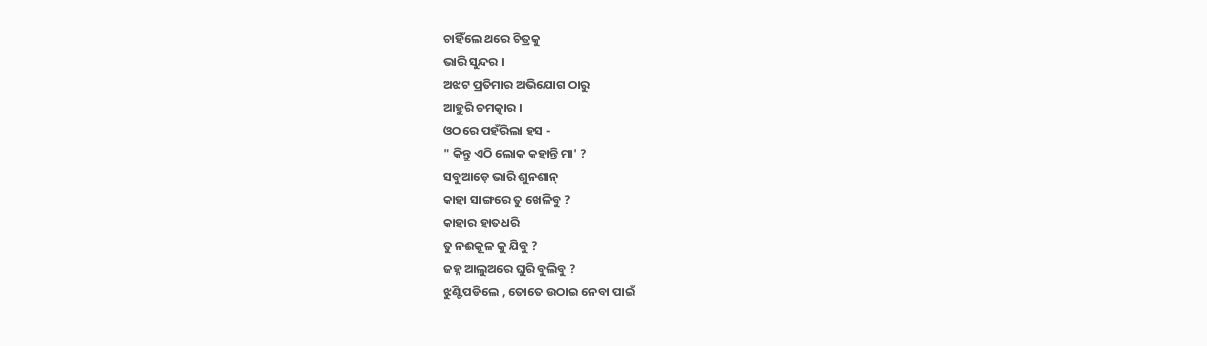ଚାହିଁଲେ ଥରେ ଚିତ୍ରକୁ
ଭାରି ସୁନ୍ଦର ।
ଅଝଟ ପ୍ରତିମାର ଅଭିଯୋଗ ଠାରୁ
ଆହୁରି ଚମତ୍କାର ।
ଓଠରେ ପହଁରିଲା ହସ -
" କିନ୍ତୁ ଏଠି ଲୋକ କହାନ୍ତି ମା' ?
ସବୁଆଡ଼େ ଭାରି ଶୁନଶାନ୍
କାହା ସାଙ୍ଗରେ ତୁ ଖେଳିବୁ ?
କାହାର ହାତଧରି
ତୁ ନଈକୂଳ କୁ ଯିବୁ ?
ଜହ୍ନ ଆଲୁଅରେ ଘୁରି ବୁଲିବୁ ?
ଝୁଣ୍ଟିପଡିଲେ , ତୋତେ ଉଠାଇ ନେବା ପାଇଁ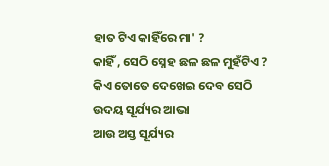ହାତ ଟିଏ କାହିଁରେ ମା' ?
କାହିଁ , ସେଠି ସ୍ନେହ ଛଳ ଛଳ ମୁହଁଟିଏ ?
କିଏ ତୋତେ ଦେଖେଇ ଦେବ ସେଠି
ଉଦୟ ସୂର୍ଯ୍ୟର ଆଭା
ଆଉ ଅସ୍ତ ସୂର୍ଯ୍ୟର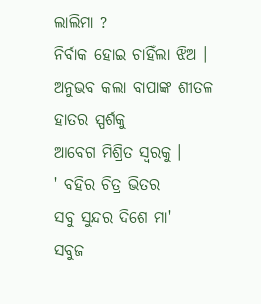ଲାଲିମା ?
ନିର୍ବାକ ହୋଇ ଚାହିଁଲା ଝିଅ ।
ଅନୁଭବ କଲା ବାପାଙ୍କ ଶୀତଳ ହାତର ସ୍ପର୍ଶକୁ
ଆବେଗ ମିଶ୍ରିତ ସ୍ୱରକୁ ।
' ବହିର ଚିତ୍ର ଭିତର
ସବୁ ସୁନ୍ଦର ଦିଶେ ମା'
ସବୁଜ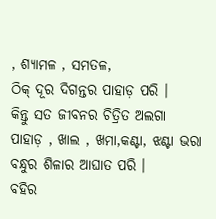, ଶ୍ୟାମଳ , ସମତଳ,
ଠିକ୍ ଦୂର ଦିଗନ୍ତର ପାହାଡ଼ ପରି ।
କିନ୍ତୁ ସତ ଜୀବନର ଚିତ୍ରିତ ଅଲଗା
ପାହାଡ଼ , ଖାଲ , ଖମା,କଣ୍ଟା, ଝଣ୍ଟା ଭରା
ବନ୍ଧୁର ଶିଳାର ଆଘାତ ପରି ।
ବହିର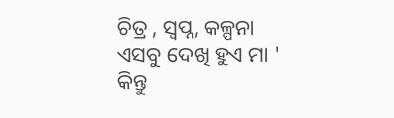ଚିତ୍ର , ସ୍ଵପ୍ନ, କଳ୍ପନା
ଏସବୁ ଦେଖି ହୁଏ ମା '
କିନ୍ତୁ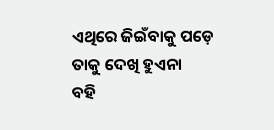ଏଥିରେ ଜିଇଁବାକୁ ପଡ଼େ
ତାକୁ ଦେଖି ହୁଏନା
ବହି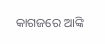କାଗଜରେ ଆଙ୍କି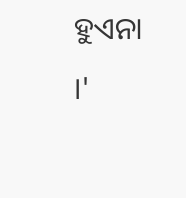ହୁଏନା ।'